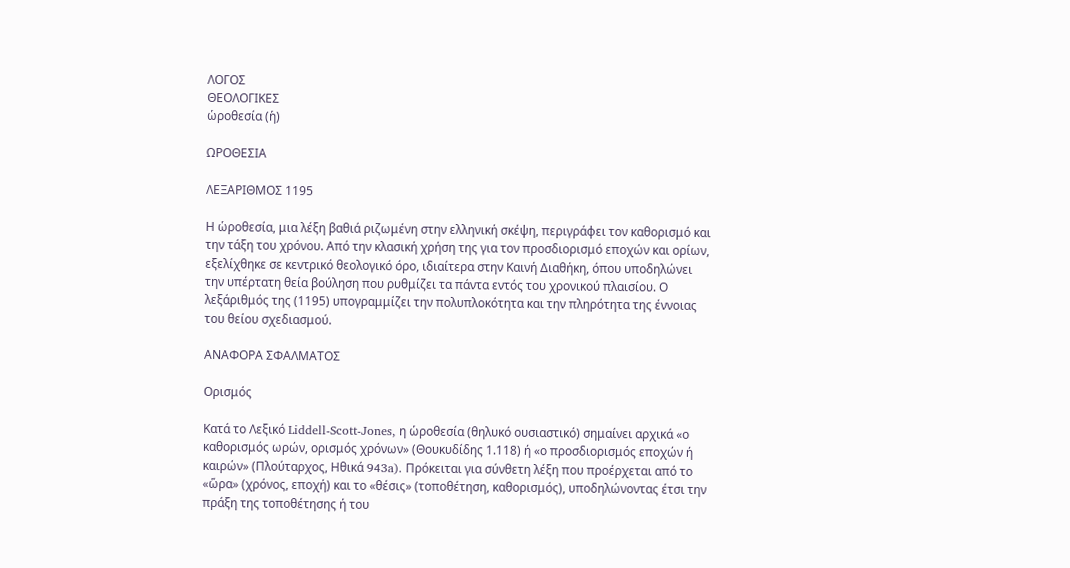ΛΟΓΟΣ
ΘΕΟΛΟΓΙΚΕΣ
ὡροθεσία (ἡ)

ΩΡΟΘΕΣΙΑ

ΛΕΞΑΡΙΘΜΟΣ 1195

Η ὡροθεσία, μια λέξη βαθιά ριζωμένη στην ελληνική σκέψη, περιγράφει τον καθορισμό και την τάξη του χρόνου. Από την κλασική χρήση της για τον προσδιορισμό εποχών και ορίων, εξελίχθηκε σε κεντρικό θεολογικό όρο, ιδιαίτερα στην Καινή Διαθήκη, όπου υποδηλώνει την υπέρτατη θεία βούληση που ρυθμίζει τα πάντα εντός του χρονικού πλαισίου. Ο λεξάριθμός της (1195) υπογραμμίζει την πολυπλοκότητα και την πληρότητα της έννοιας του θείου σχεδιασμού.

ΑΝΑΦΟΡΑ ΣΦΑΛΜΑΤΟΣ

Ορισμός

Κατά το Λεξικό Liddell-Scott-Jones, η ὡροθεσία (θηλυκό ουσιαστικό) σημαίνει αρχικά «ο καθορισμός ωρών, ορισμός χρόνων» (Θουκυδίδης 1.118) ή «ο προσδιορισμός εποχών ή καιρών» (Πλούταρχος, Ηθικά 943a). Πρόκειται για σύνθετη λέξη που προέρχεται από το «ὥρα» (χρόνος, εποχή) και το «θέσις» (τοποθέτηση, καθορισμός), υποδηλώνοντας έτσι την πράξη της τοποθέτησης ή του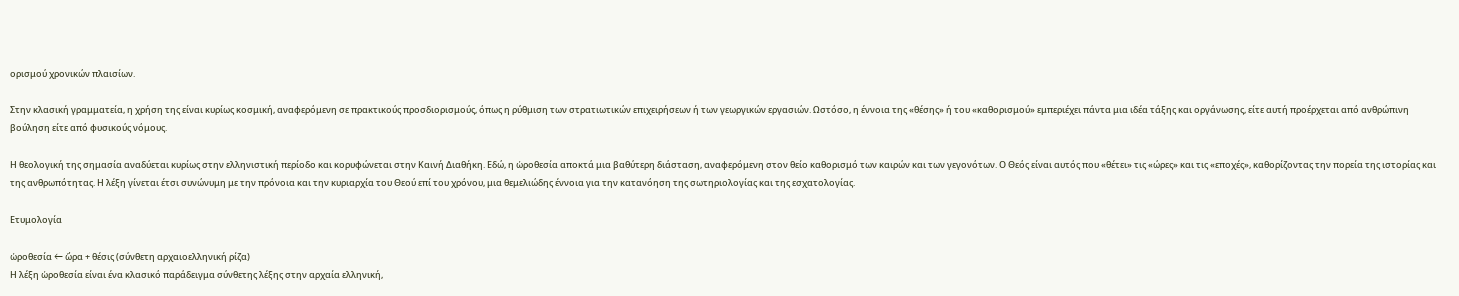ορισμού χρονικών πλαισίων.

Στην κλασική γραμματεία, η χρήση της είναι κυρίως κοσμική, αναφερόμενη σε πρακτικούς προσδιορισμούς, όπως η ρύθμιση των στρατιωτικών επιχειρήσεων ή των γεωργικών εργασιών. Ωστόσο, η έννοια της «θέσης» ή του «καθορισμού» εμπεριέχει πάντα μια ιδέα τάξης και οργάνωσης, είτε αυτή προέρχεται από ανθρώπινη βούληση είτε από φυσικούς νόμους.

Η θεολογική της σημασία αναδύεται κυρίως στην ελληνιστική περίοδο και κορυφώνεται στην Καινή Διαθήκη. Εδώ, η ὡροθεσία αποκτά μια βαθύτερη διάσταση, αναφερόμενη στον θείο καθορισμό των καιρών και των γεγονότων. Ο Θεός είναι αυτός που «θέτει» τις «ώρες» και τις «εποχές», καθορίζοντας την πορεία της ιστορίας και της ανθρωπότητας. Η λέξη γίνεται έτσι συνώνυμη με την πρόνοια και την κυριαρχία του Θεού επί του χρόνου, μια θεμελιώδης έννοια για την κατανόηση της σωτηριολογίας και της εσχατολογίας.

Ετυμολογία

ὡροθεσία ← ὥρα + θέσις (σύνθετη αρχαιοελληνική ρίζα)
Η λέξη ὡροθεσία είναι ένα κλασικό παράδειγμα σύνθετης λέξης στην αρχαία ελληνική,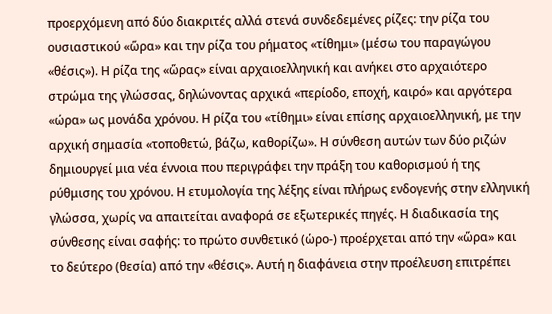προερχόμενη από δύο διακριτές αλλά στενά συνδεδεμένες ρίζες: την ρίζα του ουσιαστικού «ὥρα» και την ρίζα του ρήματος «τίθημι» (μέσω του παραγώγου «θέσις»). Η ρίζα της «ὥρας» είναι αρχαιοελληνική και ανήκει στο αρχαιότερο στρώμα της γλώσσας, δηλώνοντας αρχικά «περίοδο, εποχή, καιρό» και αργότερα «ώρα» ως μονάδα χρόνου. Η ρίζα του «τίθημι» είναι επίσης αρχαιοελληνική, με την αρχική σημασία «τοποθετώ, βάζω, καθορίζω». Η σύνθεση αυτών των δύο ριζών δημιουργεί μια νέα έννοια που περιγράφει την πράξη του καθορισμού ή της ρύθμισης του χρόνου. Η ετυμολογία της λέξης είναι πλήρως ενδογενής στην ελληνική γλώσσα, χωρίς να απαιτείται αναφορά σε εξωτερικές πηγές. Η διαδικασία της σύνθεσης είναι σαφής: το πρώτο συνθετικό (ὡρο-) προέρχεται από την «ὥρα» και το δεύτερο (θεσία) από την «θέσις». Αυτή η διαφάνεια στην προέλευση επιτρέπει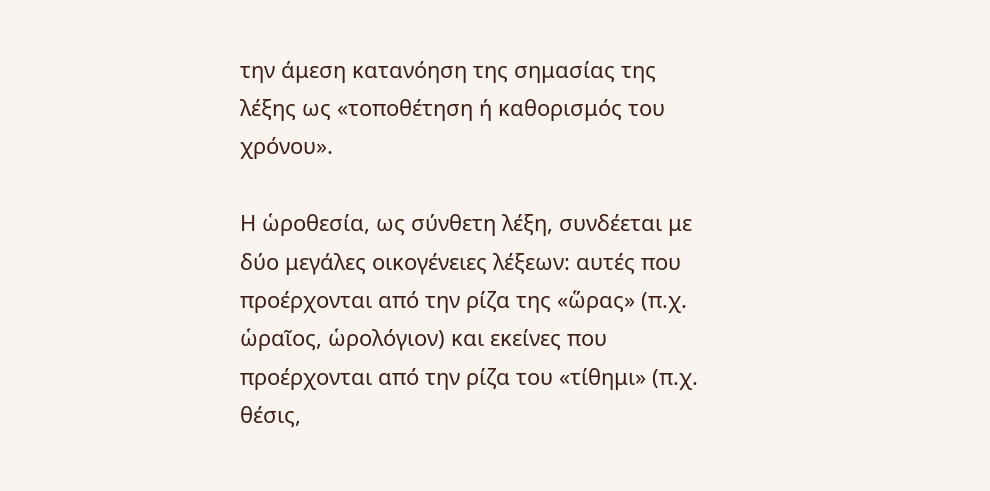την άμεση κατανόηση της σημασίας της λέξης ως «τοποθέτηση ή καθορισμός του χρόνου».

Η ὡροθεσία, ως σύνθετη λέξη, συνδέεται με δύο μεγάλες οικογένειες λέξεων: αυτές που προέρχονται από την ρίζα της «ὥρας» (π.χ. ὡραῖος, ὡρολόγιον) και εκείνες που προέρχονται από την ρίζα του «τίθημι» (π.χ. θέσις,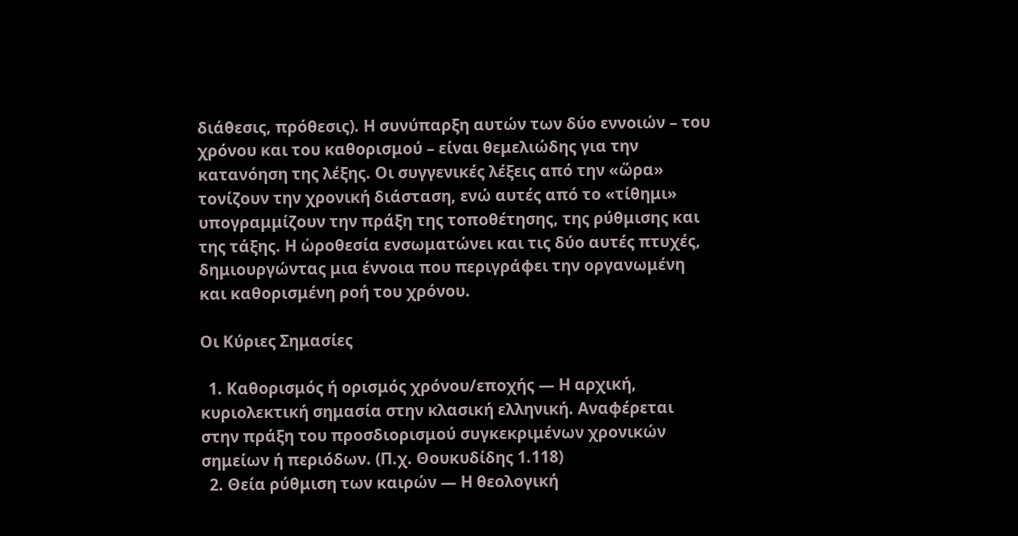διάθεσις, πρόθεσις). Η συνύπαρξη αυτών των δύο εννοιών – του χρόνου και του καθορισμού – είναι θεμελιώδης για την κατανόηση της λέξης. Οι συγγενικές λέξεις από την «ὥρα» τονίζουν την χρονική διάσταση, ενώ αυτές από το «τίθημι» υπογραμμίζουν την πράξη της τοποθέτησης, της ρύθμισης και της τάξης. Η ὡροθεσία ενσωματώνει και τις δύο αυτές πτυχές, δημιουργώντας μια έννοια που περιγράφει την οργανωμένη και καθορισμένη ροή του χρόνου.

Οι Κύριες Σημασίες

  1. Καθορισμός ή ορισμός χρόνου/εποχής — Η αρχική, κυριολεκτική σημασία στην κλασική ελληνική. Αναφέρεται στην πράξη του προσδιορισμού συγκεκριμένων χρονικών σημείων ή περιόδων. (Π.χ. Θουκυδίδης 1.118)
  2. Θεία ρύθμιση των καιρών — Η θεολογική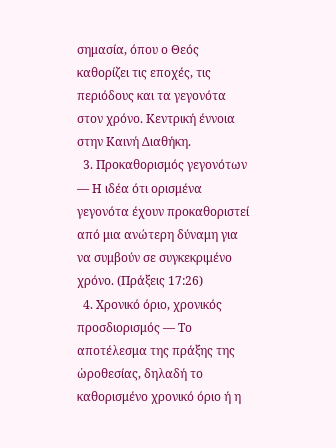σημασία, όπου ο Θεός καθορίζει τις εποχές, τις περιόδους και τα γεγονότα στον χρόνο. Κεντρική έννοια στην Καινή Διαθήκη.
  3. Προκαθορισμός γεγονότων — Η ιδέα ότι ορισμένα γεγονότα έχουν προκαθοριστεί από μια ανώτερη δύναμη για να συμβούν σε συγκεκριμένο χρόνο. (Πράξεις 17:26)
  4. Χρονικό όριο, χρονικός προσδιορισμός — Το αποτέλεσμα της πράξης της ὡροθεσίας, δηλαδή το καθορισμένο χρονικό όριο ή η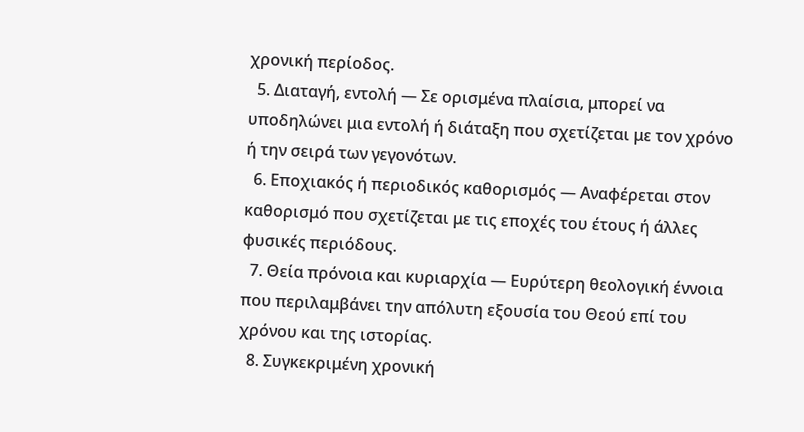χρονική περίοδος.
  5. Διαταγή, εντολή — Σε ορισμένα πλαίσια, μπορεί να υποδηλώνει μια εντολή ή διάταξη που σχετίζεται με τον χρόνο ή την σειρά των γεγονότων.
  6. Εποχιακός ή περιοδικός καθορισμός — Αναφέρεται στον καθορισμό που σχετίζεται με τις εποχές του έτους ή άλλες φυσικές περιόδους.
  7. Θεία πρόνοια και κυριαρχία — Ευρύτερη θεολογική έννοια που περιλαμβάνει την απόλυτη εξουσία του Θεού επί του χρόνου και της ιστορίας.
  8. Συγκεκριμένη χρονική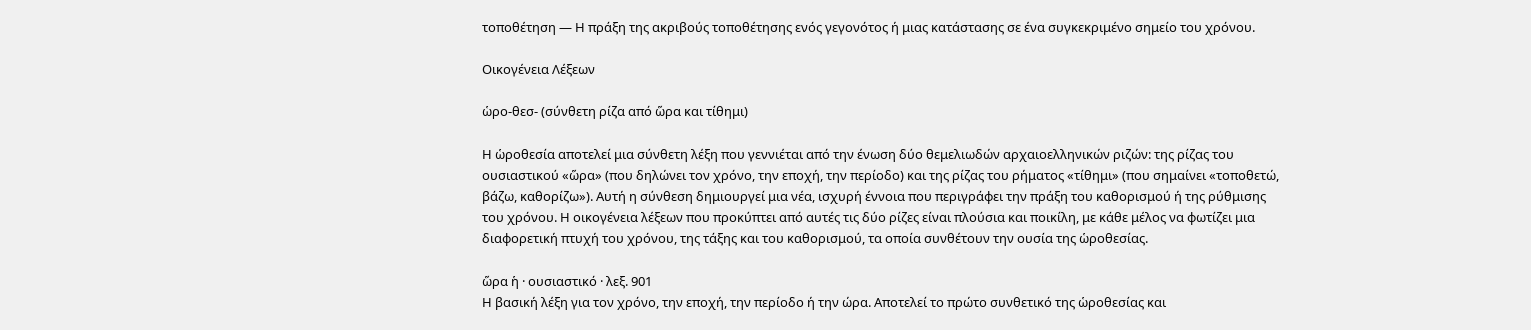τοποθέτηση — Η πράξη της ακριβούς τοποθέτησης ενός γεγονότος ή μιας κατάστασης σε ένα συγκεκριμένο σημείο του χρόνου.

Οικογένεια Λέξεων

ὡρο-θεσ- (σύνθετη ρίζα από ὥρα και τίθημι)

Η ὡροθεσία αποτελεί μια σύνθετη λέξη που γεννιέται από την ένωση δύο θεμελιωδών αρχαιοελληνικών ριζών: της ρίζας του ουσιαστικού «ὥρα» (που δηλώνει τον χρόνο, την εποχή, την περίοδο) και της ρίζας του ρήματος «τίθημι» (που σημαίνει «τοποθετώ, βάζω, καθορίζω»). Αυτή η σύνθεση δημιουργεί μια νέα, ισχυρή έννοια που περιγράφει την πράξη του καθορισμού ή της ρύθμισης του χρόνου. Η οικογένεια λέξεων που προκύπτει από αυτές τις δύο ρίζες είναι πλούσια και ποικίλη, με κάθε μέλος να φωτίζει μια διαφορετική πτυχή του χρόνου, της τάξης και του καθορισμού, τα οποία συνθέτουν την ουσία της ὡροθεσίας.

ὥρα ἡ · ουσιαστικό · λεξ. 901
Η βασική λέξη για τον χρόνο, την εποχή, την περίοδο ή την ώρα. Αποτελεί το πρώτο συνθετικό της ὡροθεσίας και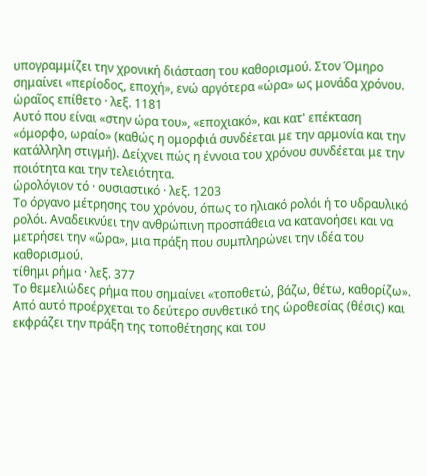υπογραμμίζει την χρονική διάσταση του καθορισμού. Στον Όμηρο σημαίνει «περίοδος, εποχή», ενώ αργότερα «ώρα» ως μονάδα χρόνου.
ὡραῖος επίθετο · λεξ. 1181
Αυτό που είναι «στην ώρα του», «εποχιακό», και κατ' επέκταση «όμορφο, ωραίο» (καθώς η ομορφιά συνδέεται με την αρμονία και την κατάλληλη στιγμή). Δείχνει πώς η έννοια του χρόνου συνδέεται με την ποιότητα και την τελειότητα.
ὡρολόγιον τό · ουσιαστικό · λεξ. 1203
Το όργανο μέτρησης του χρόνου, όπως το ηλιακό ρολόι ή το υδραυλικό ρολόι. Αναδεικνύει την ανθρώπινη προσπάθεια να κατανοήσει και να μετρήσει την «ὥρα», μια πράξη που συμπληρώνει την ιδέα του καθορισμού.
τίθημι ρήμα · λεξ. 377
Το θεμελιώδες ρήμα που σημαίνει «τοποθετώ, βάζω, θέτω, καθορίζω». Από αυτό προέρχεται το δεύτερο συνθετικό της ὡροθεσίας (θέσις) και εκφράζει την πράξη της τοποθέτησης και του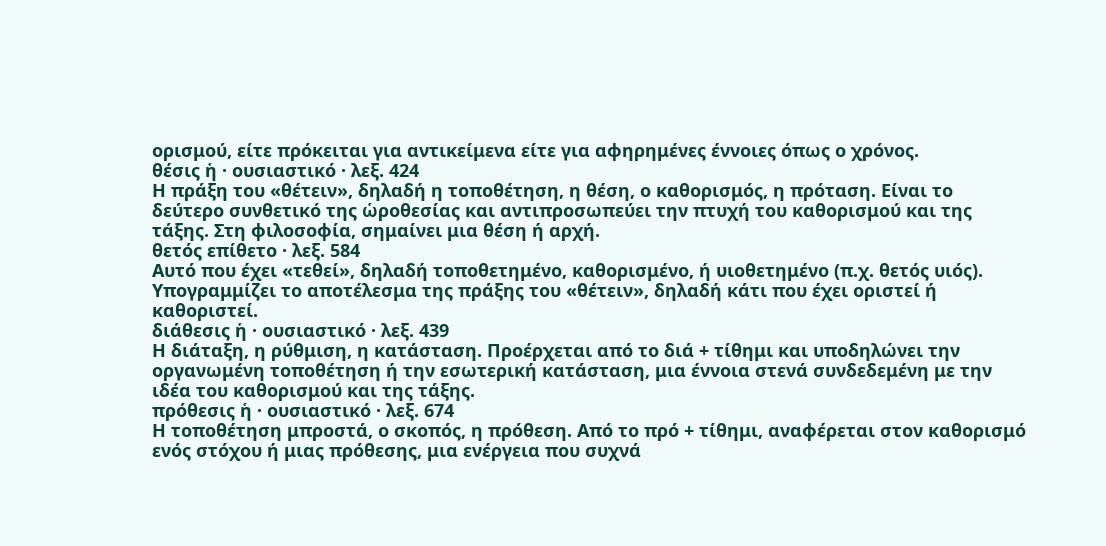ορισμού, είτε πρόκειται για αντικείμενα είτε για αφηρημένες έννοιες όπως ο χρόνος.
θέσις ἡ · ουσιαστικό · λεξ. 424
Η πράξη του «θέτειν», δηλαδή η τοποθέτηση, η θέση, ο καθορισμός, η πρόταση. Είναι το δεύτερο συνθετικό της ὡροθεσίας και αντιπροσωπεύει την πτυχή του καθορισμού και της τάξης. Στη φιλοσοφία, σημαίνει μια θέση ή αρχή.
θετός επίθετο · λεξ. 584
Αυτό που έχει «τεθεί», δηλαδή τοποθετημένο, καθορισμένο, ή υιοθετημένο (π.χ. θετός υιός). Υπογραμμίζει το αποτέλεσμα της πράξης του «θέτειν», δηλαδή κάτι που έχει οριστεί ή καθοριστεί.
διάθεσις ἡ · ουσιαστικό · λεξ. 439
Η διάταξη, η ρύθμιση, η κατάσταση. Προέρχεται από το διά + τίθημι και υποδηλώνει την οργανωμένη τοποθέτηση ή την εσωτερική κατάσταση, μια έννοια στενά συνδεδεμένη με την ιδέα του καθορισμού και της τάξης.
πρόθεσις ἡ · ουσιαστικό · λεξ. 674
Η τοποθέτηση μπροστά, ο σκοπός, η πρόθεση. Από το πρό + τίθημι, αναφέρεται στον καθορισμό ενός στόχου ή μιας πρόθεσης, μια ενέργεια που συχνά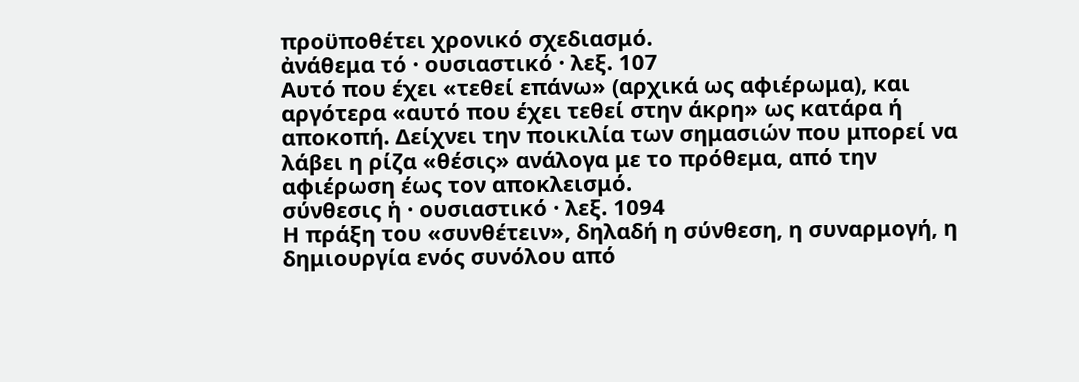προϋποθέτει χρονικό σχεδιασμό.
ἀνάθεμα τό · ουσιαστικό · λεξ. 107
Αυτό που έχει «τεθεί επάνω» (αρχικά ως αφιέρωμα), και αργότερα «αυτό που έχει τεθεί στην άκρη» ως κατάρα ή αποκοπή. Δείχνει την ποικιλία των σημασιών που μπορεί να λάβει η ρίζα «θέσις» ανάλογα με το πρόθεμα, από την αφιέρωση έως τον αποκλεισμό.
σύνθεσις ἡ · ουσιαστικό · λεξ. 1094
Η πράξη του «συνθέτειν», δηλαδή η σύνθεση, η συναρμογή, η δημιουργία ενός συνόλου από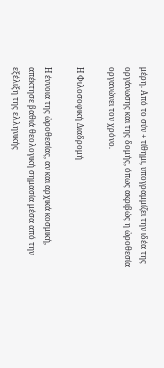μέρη. Από το σύν + τίθημι, υπογραμμίζει την ιδέα της οργάνωσης και της δομής, όπως ακριβώς η ὡροθεσία οργανώνει τον χρόνο.

Η Φιλοσοφική Διαδρομή

Η έννοια της ὡροθεσίας, αν και αρχικά κοσμική, απέκτησε βαθιά θεολογική σημασία μέσα από την εξέλιξη της ελληνικής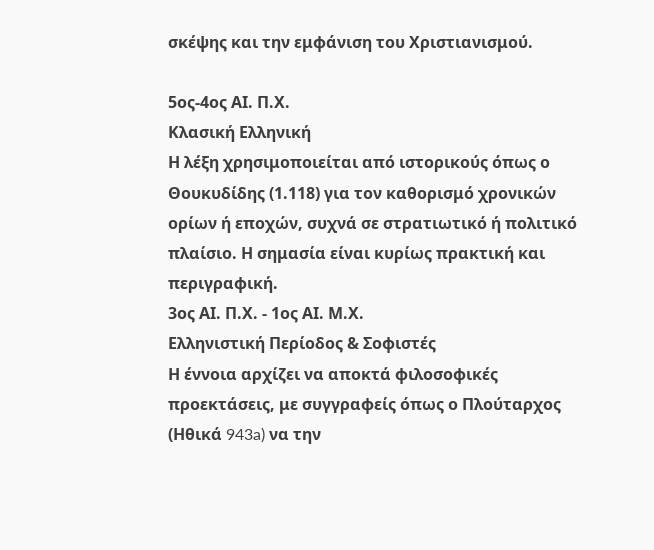σκέψης και την εμφάνιση του Χριστιανισμού.

5ος-4ος ΑΙ. Π.Χ.
Κλασική Ελληνική
Η λέξη χρησιμοποιείται από ιστορικούς όπως ο Θουκυδίδης (1.118) για τον καθορισμό χρονικών ορίων ή εποχών, συχνά σε στρατιωτικό ή πολιτικό πλαίσιο. Η σημασία είναι κυρίως πρακτική και περιγραφική.
3ος ΑΙ. Π.Χ. - 1ος ΑΙ. Μ.Χ.
Ελληνιστική Περίοδος & Σοφιστές
Η έννοια αρχίζει να αποκτά φιλοσοφικές προεκτάσεις, με συγγραφείς όπως ο Πλούταρχος (Ηθικά 943a) να την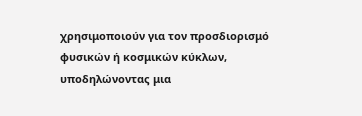χρησιμοποιούν για τον προσδιορισμό φυσικών ή κοσμικών κύκλων, υποδηλώνοντας μια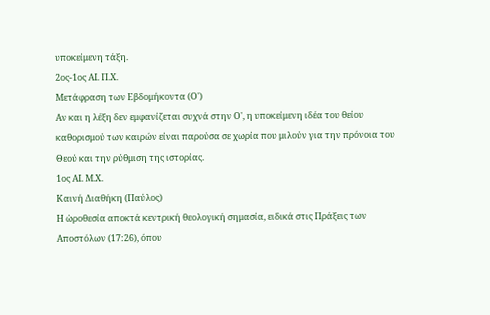υποκείμενη τάξη.
2ος-1ος ΑΙ. Π.Χ.
Μετάφραση των Εβδομήκοντα (Ο')
Αν και η λέξη δεν εμφανίζεται συχνά στην Ο', η υποκείμενη ιδέα του θείου καθορισμού των καιρών είναι παρούσα σε χωρία που μιλούν για την πρόνοια του Θεού και την ρύθμιση της ιστορίας.
1ος ΑΙ. Μ.Χ.
Καινή Διαθήκη (Παύλος)
Η ὡροθεσία αποκτά κεντρική θεολογική σημασία, ειδικά στις Πράξεις των Αποστόλων (17:26), όπου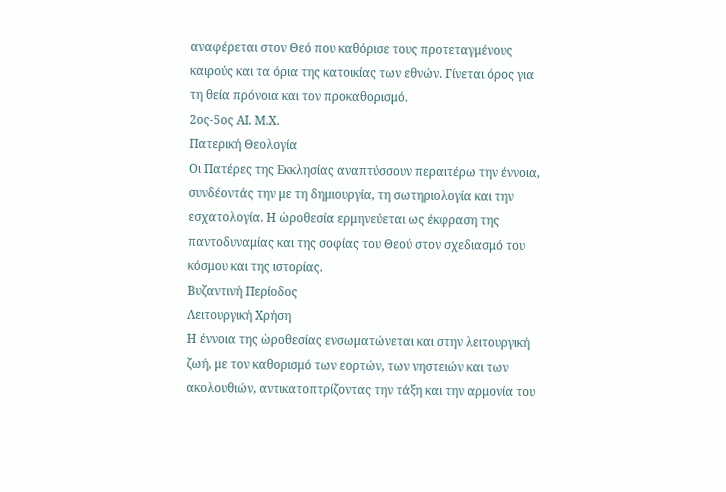αναφέρεται στον Θεό που καθόρισε τους προτεταγμένους καιρούς και τα όρια της κατοικίας των εθνών. Γίνεται όρος για τη θεία πρόνοια και τον προκαθορισμό.
2ος-5ος ΑΙ. Μ.Χ.
Πατερική Θεολογία
Οι Πατέρες της Εκκλησίας αναπτύσσουν περαιτέρω την έννοια, συνδέοντάς την με τη δημιουργία, τη σωτηριολογία και την εσχατολογία. Η ὡροθεσία ερμηνεύεται ως έκφραση της παντοδυναμίας και της σοφίας του Θεού στον σχεδιασμό του κόσμου και της ιστορίας.
Βυζαντινή Περίοδος
Λειτουργική Χρήση
Η έννοια της ὡροθεσίας ενσωματώνεται και στην λειτουργική ζωή, με τον καθορισμό των εορτών, των νηστειών και των ακολουθιών, αντικατοπτρίζοντας την τάξη και την αρμονία του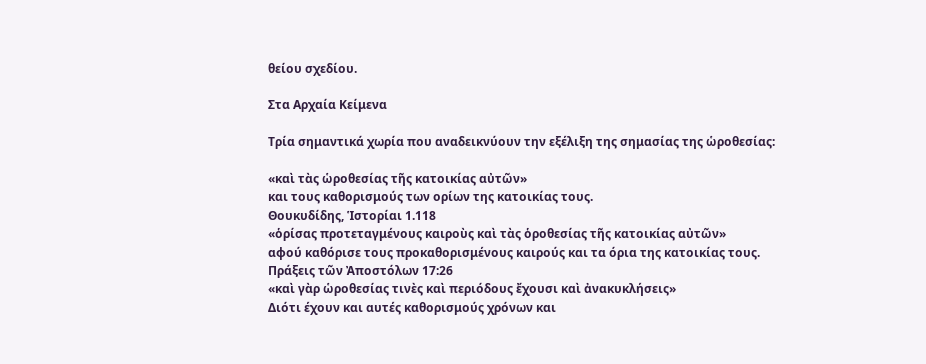θείου σχεδίου.

Στα Αρχαία Κείμενα

Τρία σημαντικά χωρία που αναδεικνύουν την εξέλιξη της σημασίας της ὡροθεσίας:

«καὶ τὰς ὡροθεσίας τῆς κατοικίας αὐτῶν»
και τους καθορισμούς των ορίων της κατοικίας τους.
Θουκυδίδης, Ἱστορίαι 1.118
«ὁρίσας προτεταγμένους καιροὺς καὶ τὰς ὁροθεσίας τῆς κατοικίας αὐτῶν»
αφού καθόρισε τους προκαθορισμένους καιρούς και τα όρια της κατοικίας τους.
Πράξεις τῶν Ἀποστόλων 17:26
«καὶ γὰρ ὡροθεσίας τινὲς καὶ περιόδους ἔχουσι καὶ ἀνακυκλήσεις»
Διότι έχουν και αυτές καθορισμούς χρόνων και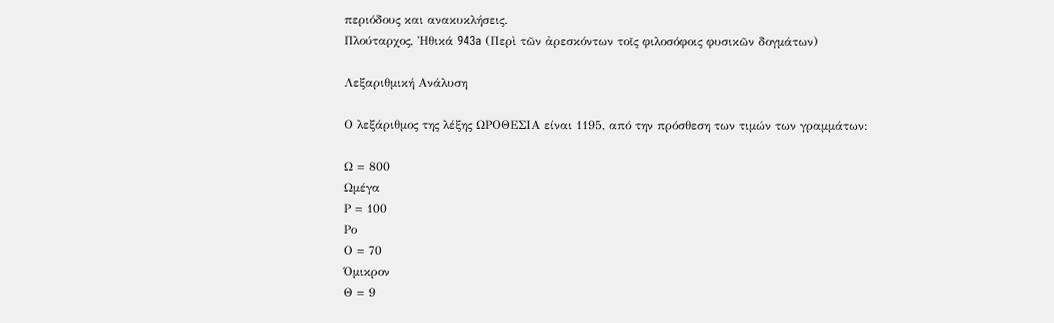περιόδους και ανακυκλήσεις.
Πλούταρχος, Ἠθικά 943a (Περὶ τῶν ἀρεσκόντων τοῖς φιλοσόφοις φυσικῶν δογμάτων)

Λεξαριθμική Ανάλυση

Ο λεξάριθμος της λέξης ΩΡΟΘΕΣΙΑ είναι 1195, από την πρόσθεση των τιμών των γραμμάτων:

Ω = 800
Ωμέγα
Ρ = 100
Ρο
Ο = 70
Όμικρον
Θ = 9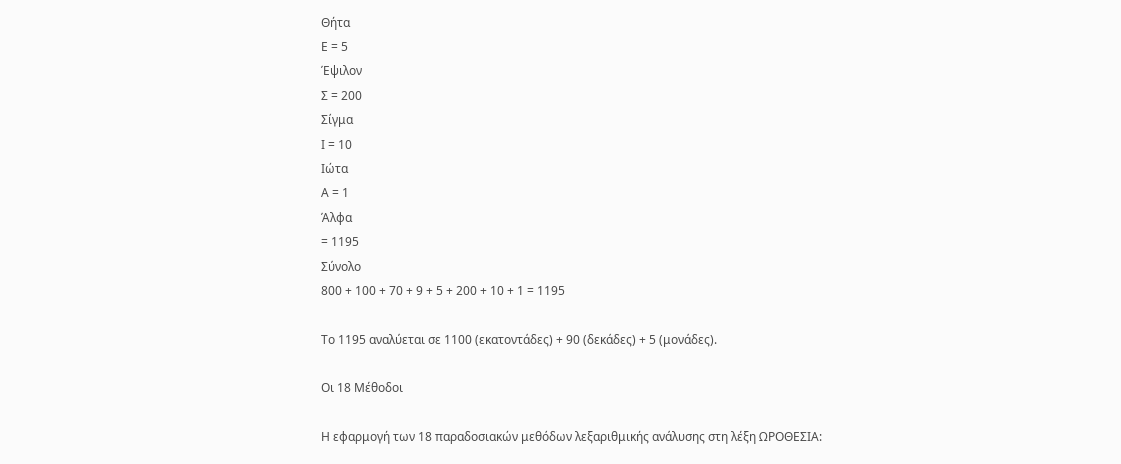Θήτα
Ε = 5
Έψιλον
Σ = 200
Σίγμα
Ι = 10
Ιώτα
Α = 1
Άλφα
= 1195
Σύνολο
800 + 100 + 70 + 9 + 5 + 200 + 10 + 1 = 1195

Το 1195 αναλύεται σε 1100 (εκατοντάδες) + 90 (δεκάδες) + 5 (μονάδες).

Οι 18 Μέθοδοι

Η εφαρμογή των 18 παραδοσιακών μεθόδων λεξαριθμικής ανάλυσης στη λέξη ΩΡΟΘΕΣΙΑ: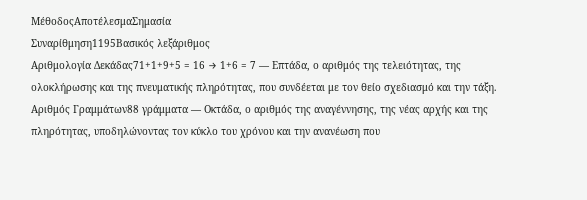ΜέθοδοςΑποτέλεσμαΣημασία
Συναρίθμηση1195Βασικός λεξάριθμος
Αριθμολογία Δεκάδας71+1+9+5 = 16 → 1+6 = 7 — Επτάδα, ο αριθμός της τελειότητας, της ολοκλήρωσης και της πνευματικής πληρότητας, που συνδέεται με τον θείο σχεδιασμό και την τάξη.
Αριθμός Γραμμάτων88 γράμματα — Οκτάδα, ο αριθμός της αναγέννησης, της νέας αρχής και της πληρότητας, υποδηλώνοντας τον κύκλο του χρόνου και την ανανέωση που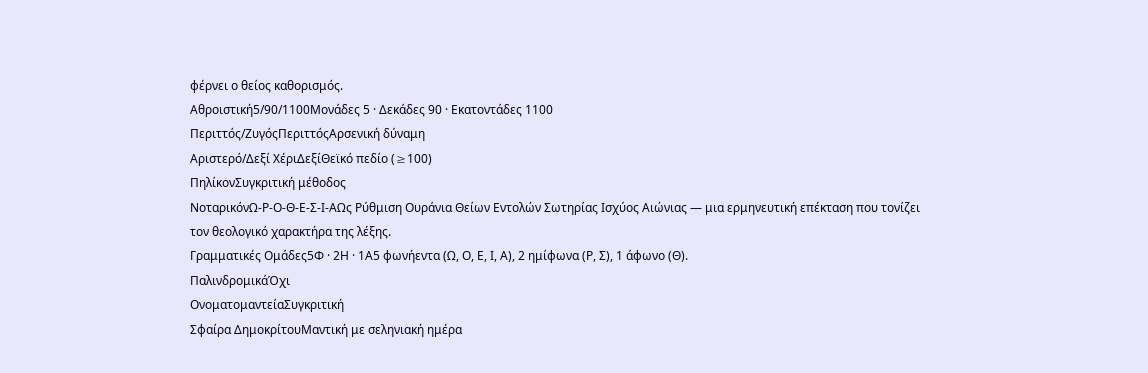φέρνει ο θείος καθορισμός.
Αθροιστική5/90/1100Μονάδες 5 · Δεκάδες 90 · Εκατοντάδες 1100
Περιττός/ΖυγόςΠεριττόςΑρσενική δύναμη
Αριστερό/Δεξί ΧέριΔεξίΘεϊκό πεδίο (≥100)
ΠηλίκονΣυγκριτική μέθοδος
ΝοταρικόνΩ-Ρ-Ο-Θ-Ε-Σ-Ι-ΑΩς Ρύθμιση Ουράνια Θείων Εντολών Σωτηρίας Ισχύος Αιώνιας — μια ερμηνευτική επέκταση που τονίζει τον θεολογικό χαρακτήρα της λέξης.
Γραμματικές Ομάδες5Φ · 2Η · 1Α5 φωνήεντα (Ω, Ο, Ε, Ι, Α), 2 ημίφωνα (Ρ, Σ), 1 άφωνο (Θ).
ΠαλινδρομικάΌχι
ΟνοματομαντείαΣυγκριτική
Σφαίρα ΔημοκρίτουΜαντική με σεληνιακή ημέρα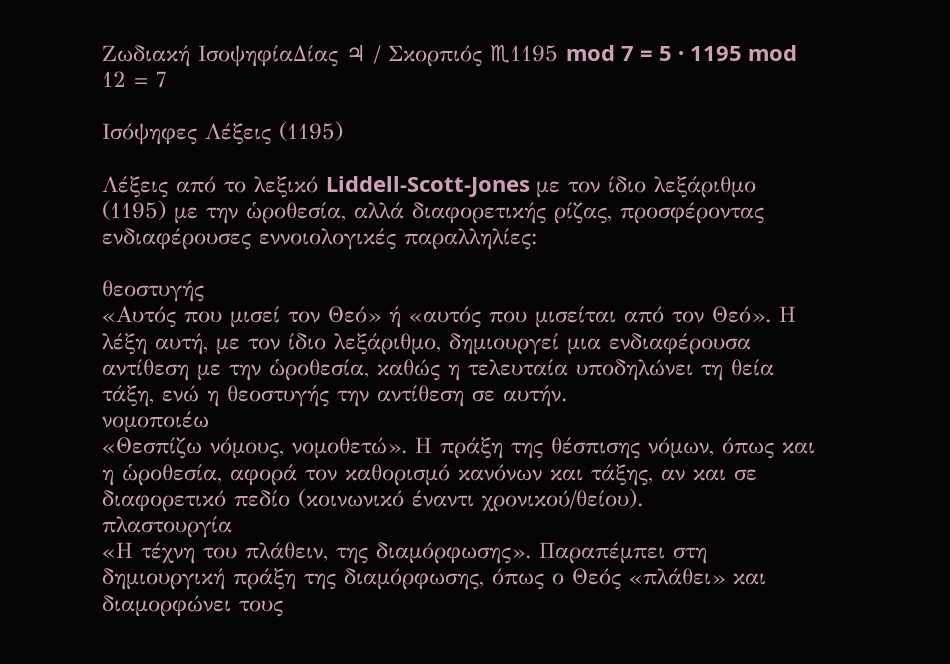Ζωδιακή ΙσοψηφίαΔίας ♃ / Σκορπιός ♏1195 mod 7 = 5 · 1195 mod 12 = 7

Ισόψηφες Λέξεις (1195)

Λέξεις από το λεξικό Liddell-Scott-Jones με τον ίδιο λεξάριθμο (1195) με την ὡροθεσία, αλλά διαφορετικής ρίζας, προσφέροντας ενδιαφέρουσες εννοιολογικές παραλληλίες:

θεοστυγής
«Αυτός που μισεί τον Θεό» ή «αυτός που μισείται από τον Θεό». Η λέξη αυτή, με τον ίδιο λεξάριθμο, δημιουργεί μια ενδιαφέρουσα αντίθεση με την ὡροθεσία, καθώς η τελευταία υποδηλώνει τη θεία τάξη, ενώ η θεοστυγής την αντίθεση σε αυτήν.
νομοποιέω
«Θεσπίζω νόμους, νομοθετώ». Η πράξη της θέσπισης νόμων, όπως και η ὡροθεσία, αφορά τον καθορισμό κανόνων και τάξης, αν και σε διαφορετικό πεδίο (κοινωνικό έναντι χρονικού/θείου).
πλαστουργία
«Η τέχνη του πλάθειν, της διαμόρφωσης». Παραπέμπει στη δημιουργική πράξη της διαμόρφωσης, όπως ο Θεός «πλάθει» και διαμορφώνει τους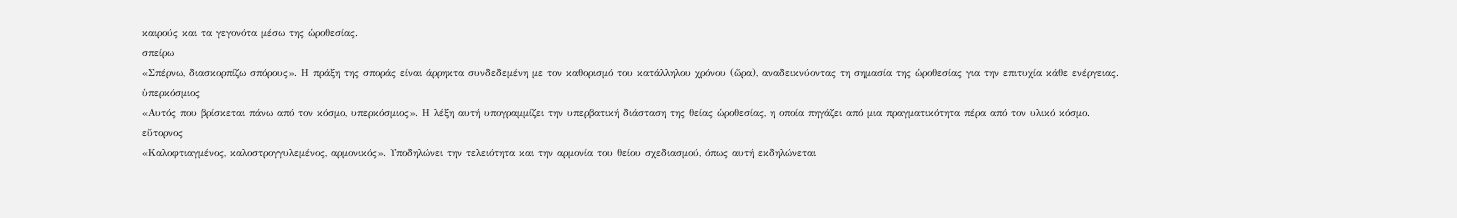καιρούς και τα γεγονότα μέσω της ὡροθεσίας.
σπείρω
«Σπέρνω, διασκορπίζω σπόρους». Η πράξη της σποράς είναι άρρηκτα συνδεδεμένη με τον καθορισμό του κατάλληλου χρόνου (ὥρα), αναδεικνύοντας τη σημασία της ὡροθεσίας για την επιτυχία κάθε ενέργειας.
ὑπερκόσμιος
«Αυτός που βρίσκεται πάνω από τον κόσμο, υπερκόσμιος». Η λέξη αυτή υπογραμμίζει την υπερβατική διάσταση της θείας ὡροθεσίας, η οποία πηγάζει από μια πραγματικότητα πέρα από τον υλικό κόσμο.
εὔτορνος
«Καλοφτιαγμένος, καλοστρογγυλεμένος, αρμονικός». Υποδηλώνει την τελειότητα και την αρμονία του θείου σχεδιασμού, όπως αυτή εκδηλώνεται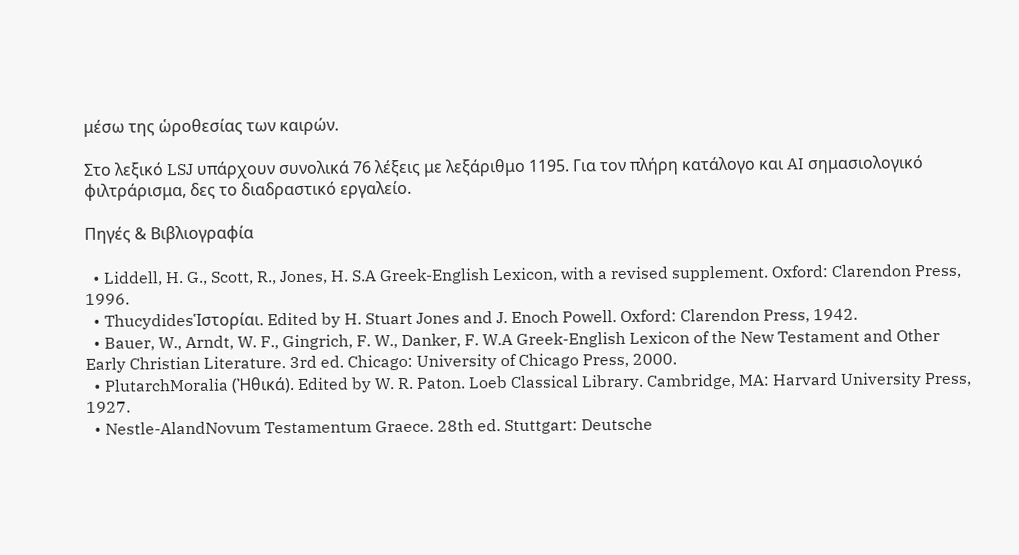μέσω της ὡροθεσίας των καιρών.

Στο λεξικό LSJ υπάρχουν συνολικά 76 λέξεις με λεξάριθμο 1195. Για τον πλήρη κατάλογο και AI σημασιολογικό φιλτράρισμα, δες το διαδραστικό εργαλείο.

Πηγές & Βιβλιογραφία

  • Liddell, H. G., Scott, R., Jones, H. S.A Greek-English Lexicon, with a revised supplement. Oxford: Clarendon Press, 1996.
  • ThucydidesἹστορίαι. Edited by H. Stuart Jones and J. Enoch Powell. Oxford: Clarendon Press, 1942.
  • Bauer, W., Arndt, W. F., Gingrich, F. W., Danker, F. W.A Greek-English Lexicon of the New Testament and Other Early Christian Literature. 3rd ed. Chicago: University of Chicago Press, 2000.
  • PlutarchMoralia (Ἠθικά). Edited by W. R. Paton. Loeb Classical Library. Cambridge, MA: Harvard University Press, 1927.
  • Nestle-AlandNovum Testamentum Graece. 28th ed. Stuttgart: Deutsche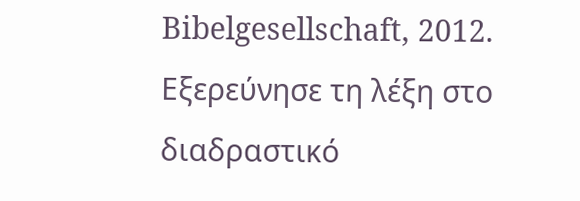Bibelgesellschaft, 2012.
Εξερεύνησε τη λέξη στο διαδραστικό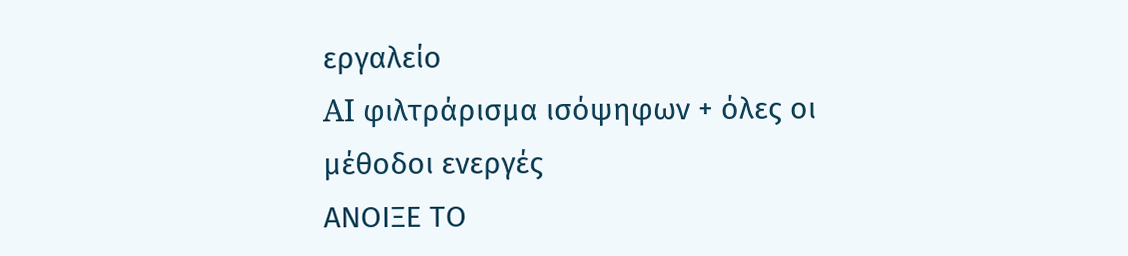εργαλείο
AI φιλτράρισμα ισόψηφων + όλες οι μέθοδοι ενεργές
ΑΝΟΙΞΕ ΤΟ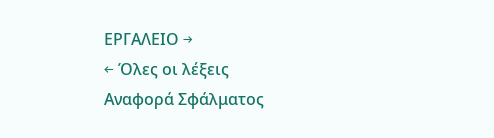ΕΡΓΑΛΕΙΟ →
← Όλες οι λέξεις
Αναφορά Σφάλματος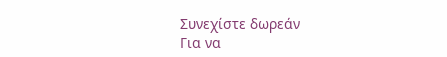Συνεχίστε δωρεάν
Για να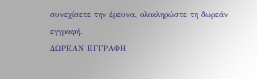συνεχίσετε την έρευνα, ολοκληρώστε τη δωρεάν εγγραφή.
ΔΩΡΕΑΝ ΕΓΓΡΑΦΗ